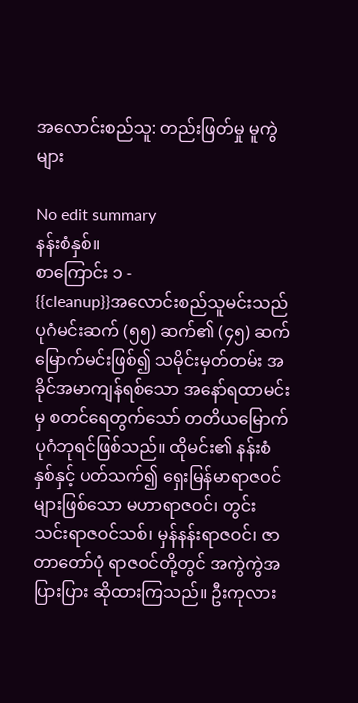အလောင်းစည်သူ: တည်းဖြတ်မှု မူကွဲများ

No edit summary
နန်းစံနှစ်။
စာကြောင်း ၁ -
{{cleanup}}အလောင်းစည်သူမင်းသည် ပုဂံမင်းဆက် (၅၅) ဆက်၏ (၄၅) ဆက်မြောက်မင်းဖြစ်၍ သမိုင်းမှတ်တမ်း အခိုင်အမာကျန်ရစ်သော အနော်ရထာမင်းမှ စတင်ရေတွက်သော် တတိယမြောက် ပုဂံဘုရင်ဖြစ်သည်။ ထိုမင်း၏ နန်းစံနှစ်နှင့် ပတ်သက်၍ ရှေးမြန်မာရာဇဝင်များဖြစ်သော မဟာရာဇဝင်၊ တွင်းသင်းရာဇဝင်သစ်၊ မှန်နန်းရာဇဝင်၊ ဇာတာတော်ပုံ ရာဇဝင်တို့တွင် အကွဲကွဲအပြားပြား ဆိုထားကြသည်။ ဦးကုလား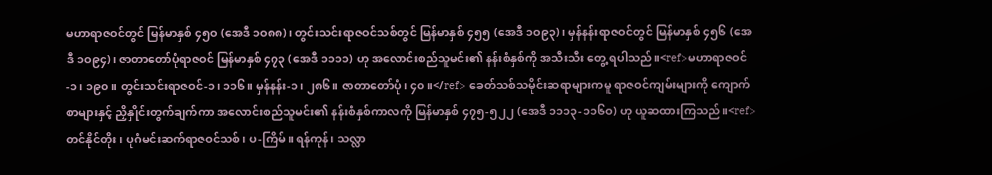မဟာရာဇဝင်တွင် မြန်မာနှစ် ၄၅ဝ (အေဒီ ၁ဝ၈၈)၊ တွင်းသင်းရာဇဝင်သစ်တွင် မြန်မာနှစ် ၄၅၅ (အေဒီ ၁ဝ၉၃)၊ မှန်နန်းရာဇဝင်တွင် မြန်မာနှစ် ၄၅၆ (အေဒီ ၁ဝ၉၄)၊ ဇာတာတော်ပုံရာဇဝင် မြန်မာနှစ် ၄၇၃ (အေဒီ ၁၁၁၁) ဟု အလောင်းစည်သူမင်း၏ နန်းစံနှစ်ကို အသီးသီး တွေ့ ရပါသည်။<ref>မဟာရာဇဝင်-၁၊ ၁၉၀။ တွင်းသင်းရာဇဝင်-၁၊ ၁၁၆။ မှန်နန်း-၁၊ ၂၈၆။ ဇာတာတော်ပုံ၊ ၄၀။</ref> ခေတ်သစ်သမိုင်းဆရာများကမူ ရာဇဝင်ကျမ်းများကို ကျောက်စာများနှင့် ညှိနှိုင်းတွက်ချက်ကာ အလောင်းစည်သူမင်း၏ နန်းစံနှစ်ကာလကို မြန်မာနှစ် ၄၇၅-၅၂၂ (အေဒီ ၁၁၁၃-၁၁၆ဝ) ဟု ယူဆထားကြသည်။<ref>တင်နိုင်တိုး၊ ပုဂံမင်းဆက်ရာဇဝင်သစ်၊ ပ-ကြိမ်။ ရန်ကုန်၊ သလ္လာ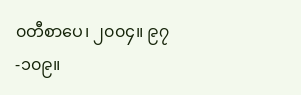၀တီစာပေ၊ ၂၀၀၄။ ၉၇-၁၀၉။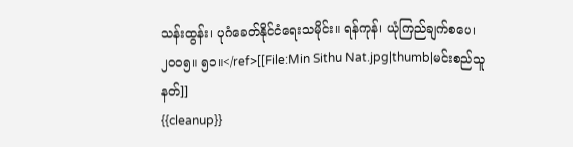သန်းထွန်း၊ ပုဂံခေတ်နိုင်ငံရေးသမိုင်း။ ရန်ကုန်၊ ယုံကြည်ချက်စပေ၊ ၂၀၀၅။ ၅၁။</ref>[[File:Min Sithu Nat.jpg|thumb|မင်းစည်သူ နတ်]]
{{cleanup}}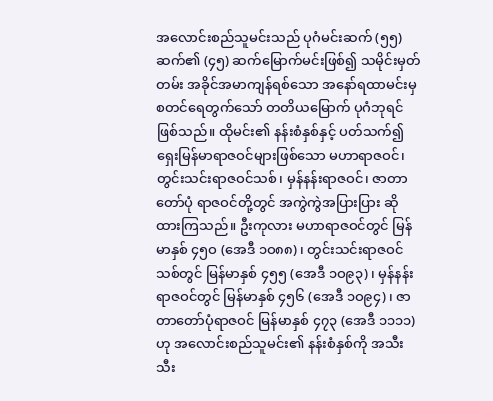အလောင်းစည်သူမင်းသည် ပုဂံမင်းဆက် (၅၅) ဆက်၏ (၄၅) ဆက်မြောက်မင်းဖြစ်၍ သမိုင်းမှတ်တမ်း အခိုင်အမာကျန်ရစ်သော အနော်ရထာမင်းမှ စတင်ရေတွက်သော် တတိယမြောက် ပုဂံဘုရင်ဖြစ်သည်။ ထိုမင်း၏ နန်းစံနှစ်နှင့် ပတ်သက်၍ ရှေးမြန်မာရာဇဝင်များဖြစ်သော မဟာရာဇဝင်၊ တွင်းသင်းရာဇဝင်သစ်၊ မှန်နန်းရာဇဝင်၊ ဇာတာတော်ပုံ ရာဇဝင်တို့တွင် အကွဲကွဲအပြားပြား ဆိုထားကြသည်။ ဦးကုလား မဟာရာဇဝင်တွင် မြန်မာနှစ် ၄၅ဝ (အေဒီ ၁ဝ၈၈)၊ တွင်းသင်းရာဇဝင်သစ်တွင် မြန်မာနှစ် ၄၅၅ (အေဒီ ၁ဝ၉၃)၊ မှန်နန်းရာဇဝင်တွင် မြန်မာနှစ် ၄၅၆ (အေဒီ ၁ဝ၉၄)၊ ဇာတာတော်ပုံရာဇဝင် မြန်မာနှစ် ၄၇၃ (အေဒီ ၁၁၁၁) ဟု အလောင်းစည်သူမင်း၏ နန်းစံနှစ်ကို အသီးသီး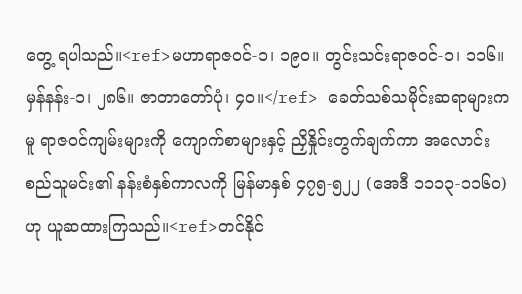တွေ့ ရပါသည်။<ref>မဟာရာဇဝင်-၁၊ ၁၉၀။ တွင်းသင်းရာဇဝင်-၁၊ ၁၁၆။ မှန်နန်း-၁၊ ၂၈၆။ ဇာတာတော်ပုံ၊ ၄၀။</ref> ခေတ်သစ်သမိုင်းဆရာများကမူ ရာဇဝင်ကျမ်းများကို ကျောက်စာများနှင့် ညှိနှိုင်းတွက်ချက်ကာ အလောင်းစည်သူမင်း၏ နန်းစံနှစ်ကာလကို မြန်မာနှစ် ၄၇၅-၅၂၂ (အေဒီ ၁၁၁၃-၁၁၆ဝ) ဟု ယူဆထားကြသည်။<ref>တင်နိုင်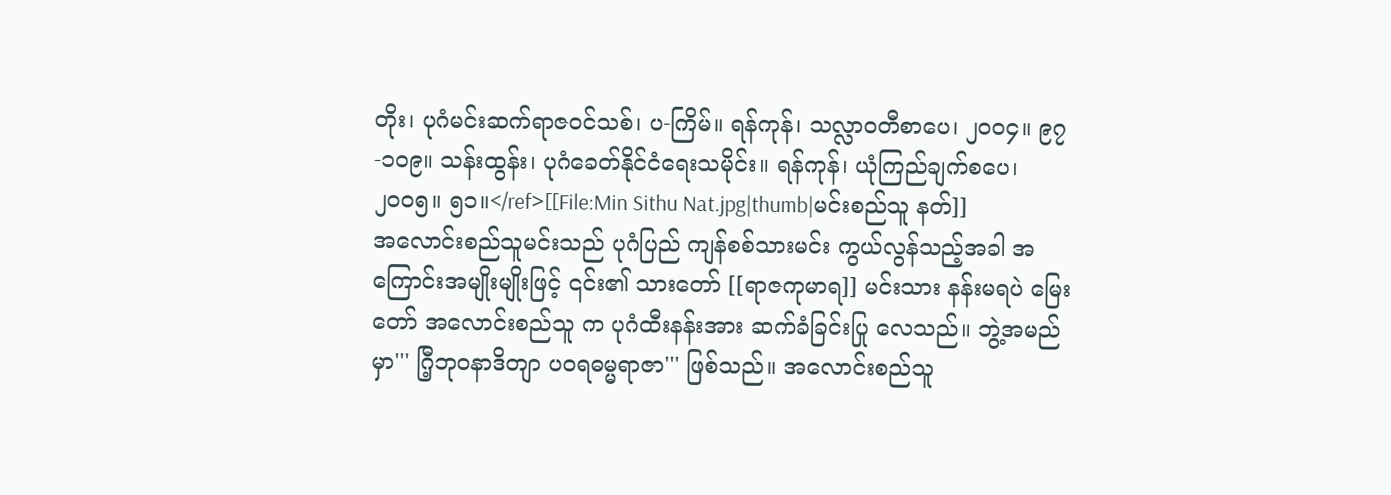တိုး၊ ပုဂံမင်းဆက်ရာဇဝင်သစ်၊ ပ-ကြိမ်။ ရန်ကုန်၊ သလ္လာ၀တီစာပေ၊ ၂၀၀၄။ ၉၇-၁၀၉။ သန်းထွန်း၊ ပုဂံခေတ်နိုင်ငံရေးသမိုင်း။ ရန်ကုန်၊ ယုံကြည်ချက်စပေ၊ ၂၀၀၅။ ၅၁။</ref>[[File:Min Sithu Nat.jpg|thumb|မင်းစည်သူ နတ်]]
အလောင်းစည်သူမင်းသည် ပုဂံပြည် ကျန်စစ်သားမင်း ကွယ်လွန်သည့်အခါ အကြောင်းအမျိုးမျိုးဖြင့် ၎င်း၏ သားတော် [[ရာဇကုမာရ]] မင်းသား နန်းမရပဲ မြေးတော် အလောင်းစည်သူ က ပုဂံထီးနန်းအား ဆက်ခံခြင်းပြု လေသည်။ ဘွဲ့အမည်မှာ''' ဂြီ့ဘုဝနာဒိတျာ ပဝရဓမ္မရာဇာ''' ဖြစ်သည်။ အလောင်းစည်သူ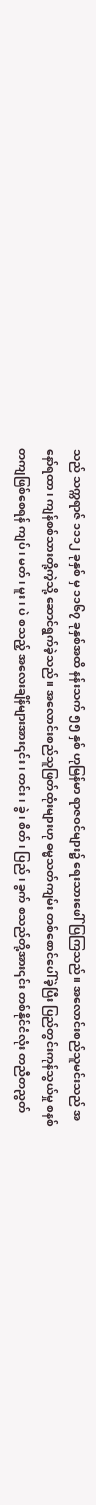သည် သက္ကရာဇ် ၁၁၁၂ ခုနှစ် မှ ၁၁၆၇ ခုနှစ်အထိ နန်းသက် ၅၅ နှစ် ဟုမြန်မာ ရာဇဝင်များ၌ ရေးသားဖေါ်ပြကြသည်။ အလောင်းစည်သူမင်းသည် အနော်ရထာ၊ ကျန်စစ်သားတို့ကဲ့သို့ ဆောင်ရွက်ခဲ့သည်။ အလောင်းစည်သူဖြတ်ထုံးများဟု ဓမ္မသတ်ကျမ်း တစ်စောင်ပေါ်ခဲ့ပြီး ပြည်တွင်းကုန်သွယ်မှု စနစ်တကျဖြစ်စေရန် ကျပ် ၊ မတ် ၊ မူး ၊ ပဲ စသည့် အလေးချိန်များအား၎င်း ၊ တင်း ၊ ခွဲ ၊ စိတ် ၊ ပြည် ၊ ခွက် စသည်တို့အား၎င်း တစ်နိုင်ငံလုံး တညီတညွတ်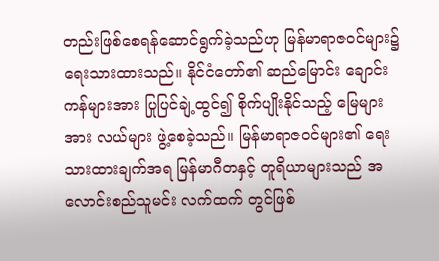တည်းဖြစ်စေရန်ဆောင်ရွက်ခဲ့သည်ဟု မြန်မာရာဇဝင်များ၌ ရေးသားထားသည်။ နိုင်ငံတော်၏ ဆည်မြောင်း ချောင်းကန်များအား ပြုပြင်ချဲ့ထွင်၍ စိုက်ပျိုးနိုင်သည့် မြေများအား လယ်များ ဖွဲ့စေခဲ့သည်။ မြန်မာရာဇဝင်များ၏ ရေးသားထားချက်အရ မြန်မာဂီတနှင့် တူရိယာများသည် အလောင်းစည်သူမင်း လက်ထက် တွင်ဖြစ်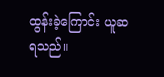ထွန်းခဲ့ကြောင်း ယူဆရသည်။